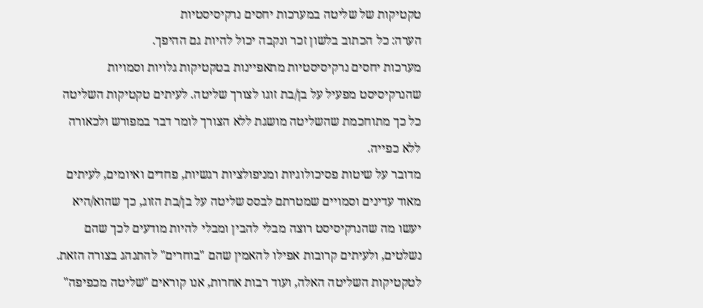טקטיקות של שליטה במערכות יחסים נרקיסיסטיות
הערה: כל הכתוב בלשון זכר ונקבה יכול להיות גם ההיפך.
מערכות יחסים נרקיסיסטיות מתאפיינות בטקטיקות גלויות וסמויות שהנרקיסיסט מפעיל על בן/בת זוגו לצורך שליטה. לעיתים טקטיקות השליטה כל כך מתוחכמת שהשליטה מושגת ללא הצורך לומר דבר במפורש ולכאורה ללא כפייה.
מדובר על שיטות פסיכולוגיות ומניפולציות רגשיות, פחדים ואיומים, לעיתים מאוד עדינים וסמויים שמטרתם לבסס שליטה על בן/בת הזוג, כך שהוא/היא יעשו מה שהנרקיסיסט רוצה מבלי להבין ומבלי להיות מודעים לכך שהם נשלטים, ולעיתים קרובות אפילו להאמין שהם "בוחרים" להתנהג בצורה הזאת.
לטקטיקות השליטה האלה, ועוד רבות אחרות, אנו קוראים "שליטה מכפיפה"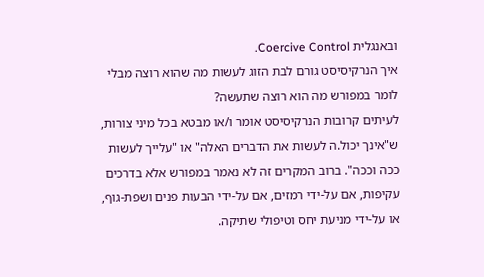ובאנגלית Coercive Control.
איך הנרקיסיסט גורם לבת הזוג לעשות מה שהוא רוצה מבלי לומר במפורש מה הוא רוצה שתעשה?
לעיתים קרובות הנרקיסיסט אומר ו/או מבטא בכל מיני צורות, ש"אינך יכול.ה לעשות את הדברים האלה" או "עלייך לעשות ככה וככה". ברוב המקרים זה לא נאמר במפורש אלא בדרכים עקיפות, אם על-ידי רמזים, אם על-ידי הבעות פנים ושפת-גוף, או על-ידי מניעת יחס וטיפולי שתיקה.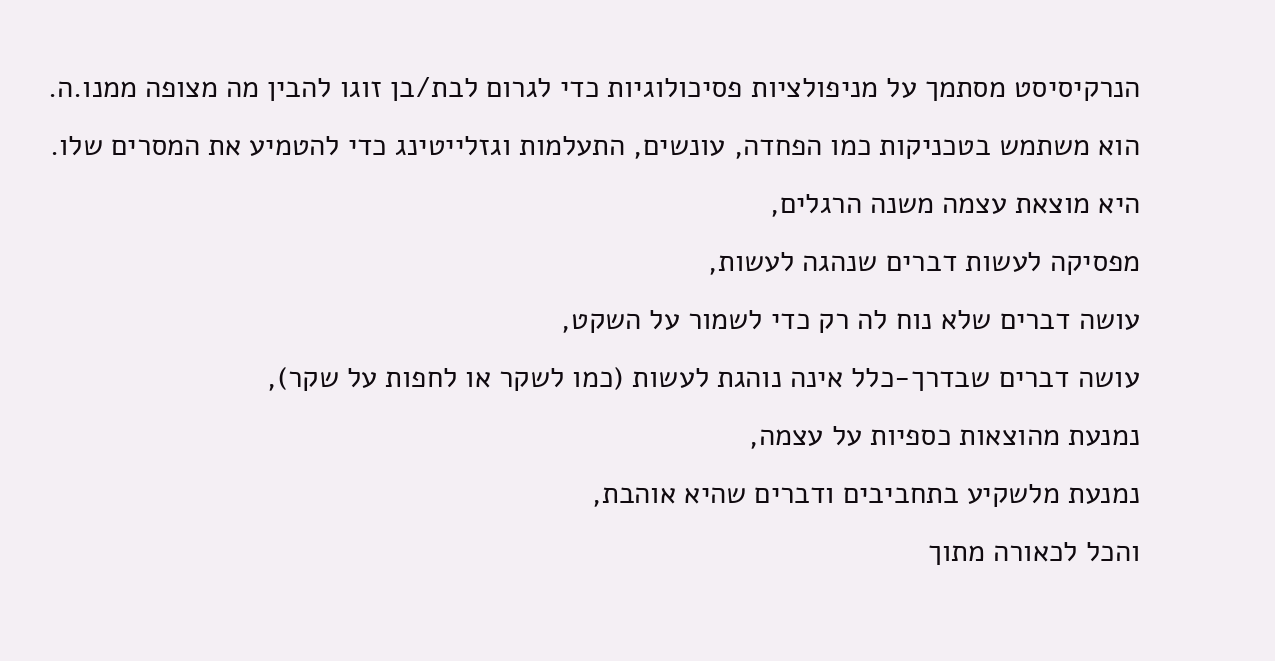הנרקיסיסט מסתמך על מניפולציות פסיכולוגיות כדי לגרום לבת/בן זוגו להבין מה מצופה ממנו.ה. הוא משתמש בטכניקות כמו הפחדה, עונשים, התעלמות וגזלייטינג כדי להטמיע את המסרים שלו.
היא מוצאת עצמה משנה הרגלים,
מפסיקה לעשות דברים שנהגה לעשות,
עושה דברים שלא נוח לה רק כדי לשמור על השקט,
עושה דברים שבדרך-כלל אינה נוהגת לעשות (כמו לשקר או לחפות על שקר),
נמנעת מהוצאות כספיות על עצמה,
נמנעת מלשקיע בתחביבים ודברים שהיא אוהבת,
והכל לכאורה מתוך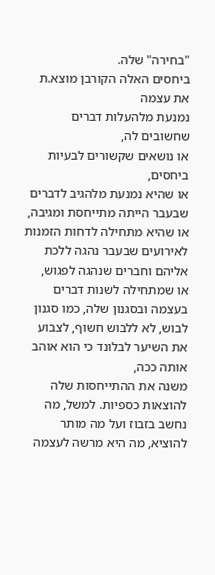"בחירה" שלה.
ביחסים האלה הקורבן מוצא.ת את עצמה
נמנעת מלהעלות דברים שחשובים לה,
או נושאים שקשורים לבעיות ביחסים,
או שהיא נמנעת מלהגיב לדברים שבעבר הייתה מתייחסת ומגיבה,
או שהיא מתחילה לדחות הזמנות לאירועים שבעבר נהגה ללכת אליהם וחברים שנהגה לפגוש,
או שמתחילה לשנות דברים בעצמה ובסגנון שלה, כמו סגנון לבוש, לא ללבוש חשוף, לצבוע את השיער לבלונד כי הוא אוהב אותה ככה,
משנה את ההתייחסות שלה להוצאות כספיות. למשל, מה נחשב בזבוז ועל מה מותר להוציא, מה היא מרשה לעצמה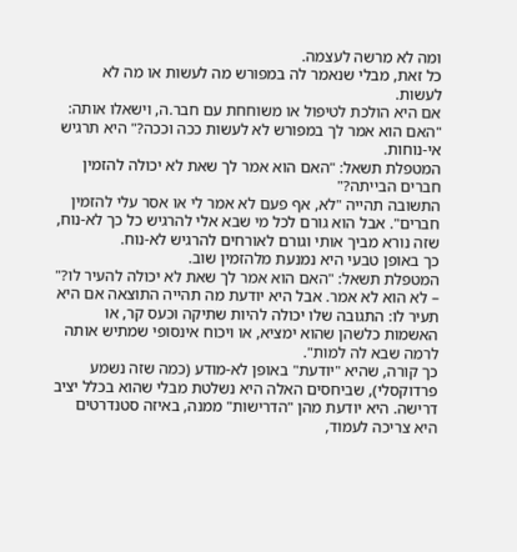ומה לא מרשה לעצמה.
כל זאת, מבלי שנאמר לה במפורש מה לעשות או מה לא לעשות.
אם היא הולכת לטיפול או משוחחת עם חבר.ה, וישאלו אותה: "האם הוא אמר לך במפורש לא לעשות ככה וככה?" היא תרגיש אי-נוחות.
המטפלת תשאל: "האם הוא אמר לך שאת לא יכולה להזמין חברים הבייתה?"
התשובה תהייה "לא, אף פעם לא אמר לי או אסר עלי להזמין חברים". אבל הוא גורם לכל מי שבא אלי להרגיש כל כך לא-נוח, שזה נורא מביך אותי וגורם לאורחים להרגיש לא-נוח.
כך באופן טבעי היא נמנעת מלהזמין שוב.
המטפלת תשאל: "האם הוא אמר לך שאת לא יכולה להעיר לו?" – לא הוא לא אמר. אבל היא יודעת מה תהייה התוצאה אם היא תעיר לו: התגובה שלו יכולה להיות שתיקה וכעס קר, או האשמות כלשהן שהוא ימציא, או ויכוח אינסופי שמתיש אותה לרמה שבא לה למות".
כך קורה, שהיא "יודעת" באופן לא-מודע (כמה שזה נשמע פרדוקסלי), שביחסים האלה היא נשלטת מבלי שהוא בכלל יציב דרישה. היא יודעת מהן "הדרישות" ממנה, באיזה סטנדרטים היא צריכה לעמוד,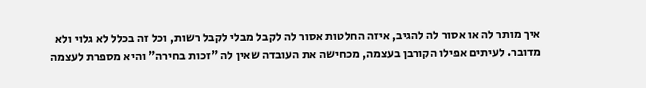איך מותר לה או אסור לה להגיב, איזה החלטות אסור לה לקבל מבלי לקבל רשות, וכל זה בכלל לא גלוי ולא מדובר. לעיתים אפילו הקורבן בעצמה, מכחישה את העובדה שאין לה "זכות בחירה" והיא מספרת לעצמה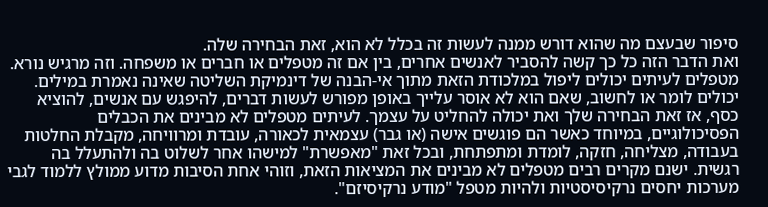סיפור שבעצם מה שהוא דורש ממנה לעשות זה בכלל לא הוא, זאת הבחירה שלה.
ואת הדבר הזה כל כך קשה להסביר לאנשים אחרים, בין אם זה מטפלים או חברים או משפחה. וזה מרגיש נורא.
מטפלים לעיתים יכולים ליפול במלכודת הזאת מתוך אי-הבנה של דינמיקת השליטה שאינה נאמרת במילים. יכולים לומר או לחשוב, שאם הוא לא אוסר עלייך באופן מפורש לעשות דברים, להיפגש עם אנשים, להוציא כסף, אז זאת הבחירה שלך ואת יכולה להחליט על עצמך. לעיתים מטפלים לא מבינים את הכבלים הפסיכולוגיים, במיוחד כאשר הם פוגשים אישה (או גבר) עצמאית לכאורה, עובדת ומרוויחה, מקבלת החלטות בעבודה, מצליחה, חזקה, לומדת ומתפתחת, ובכל זאת "מאפשרת" למישהו אחר לשלוט בה ולהתעלל בה רגשית. ישנם מקרים רבים מטפלים לא מבינים את המציאות הזאת, וזוהי אחת הסיבות מדוע ממולץ ללמוד לגבי מערכות יחסים נרקיסיסטיות ולהיות מטפל "מודע נרקיסיזם".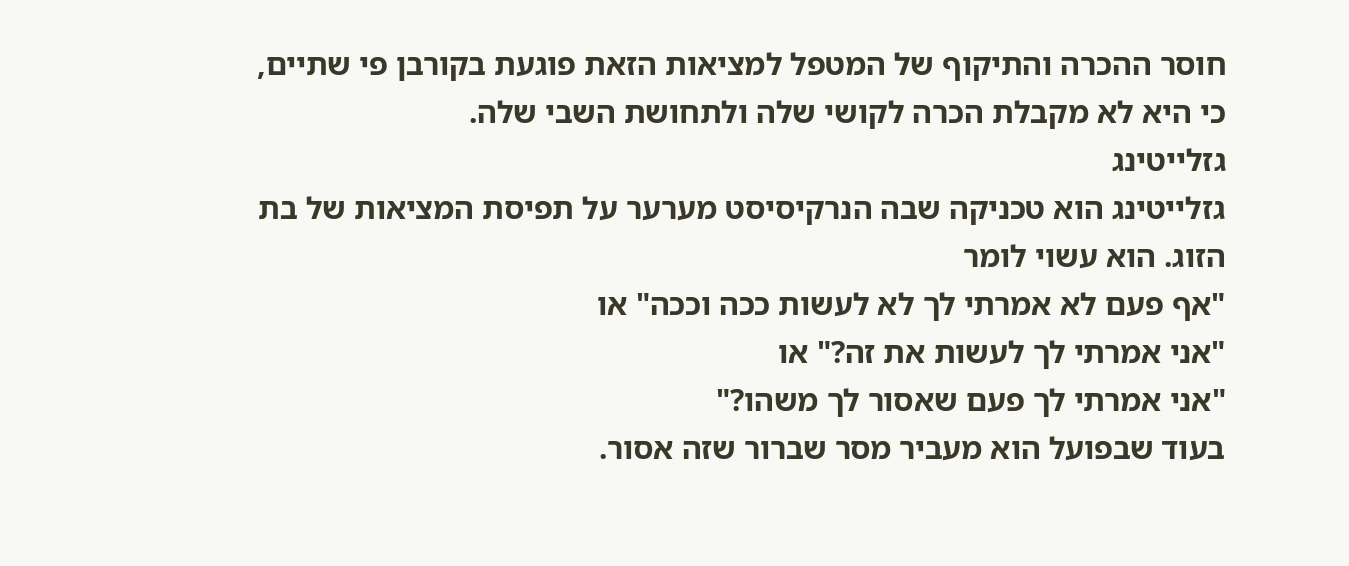חוסר ההכרה והתיקוף של המטפל למציאות הזאת פוגעת בקורבן פי שתיים, כי היא לא מקבלת הכרה לקושי שלה ולתחושת השבי שלה.
גזלייטינג
גזלייטינג הוא טכניקה שבה הנרקיסיסט מערער על תפיסת המציאות של בת הזוג. הוא עשוי לומר
"אף פעם לא אמרתי לך לא לעשות ככה וככה" או
"אני אמרתי לך לעשות את זה?" או
"אני אמרתי לך פעם שאסור לך משהו?"
בעוד שבפועל הוא מעביר מסר שברור שזה אסור.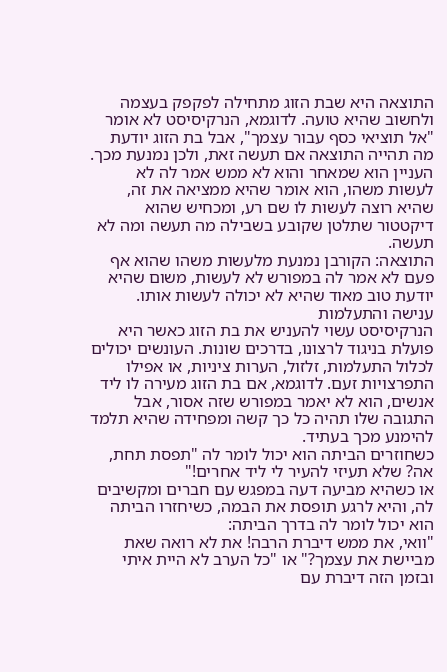התוצאה היא שבת הזוג מתחילה לפקפק בעצמה ולחשוב שהיא טועה. לדוגמא, הנרקיסיסט לא אומר "אל תוציאי כסף עבור עצמך", אבל בת הזוג יודעת מה תהייה התוצאה אם תעשה זאת, ולכן נמנעת מכך.
העניין הוא שמאחר והוא לא ממש אמר לה לא לעשות משהו, הוא אומר שהיא ממציאה את זה, שהיא רוצה לעשות לו שם רע, ומכחיש שהוא דיקטטור שתלטן שקובע בשבילה מה תעשה ומה לא תעשה.
התוצאה: הקורבן נמנעת מלעשות משהו שהוא אף פעם לא אמר לה במפורש לא לעשות, משום שהיא יודעת טוב מאוד שהיא לא יכולה לעשות אותו.
ענישה והתעלמות
הנרקיסיסט עשוי להעניש את בת הזוג כאשר היא פועלת בניגוד לרצונו, בדרכים שונות. העונשים יכולים לכלול התעלמות, זלזול, הערות ציניות, או אפילו התפרצויות זעם. לדוגמא, אם בת הזוג מעירה לו ליד אנשים, הוא לא יאמר במפורש שזה אסור, אבל התגובה שלו תהיה כל כך קשה ומפחידה שהיא תלמד להימנע מכך בעתיד.
כשחוזרים הביתה הוא יכול לומר לה "תפסת תחת, אה? שלא תעיזי להעיר לי ליד אחרים!"
או כשהיא מביעה דעה במפגש עם חברים ומקשיבים לה, והיא לרגע תופסת את הבמה, כשיחזרו הביתה הוא יכול לומר לה בדרך הביתה:
"וואי, את ממש דיברת הרבה! את לא רואה שאת מביישת את עצמך?" או "כל הערב לא היית איתי ובזמן הזה דיברת עם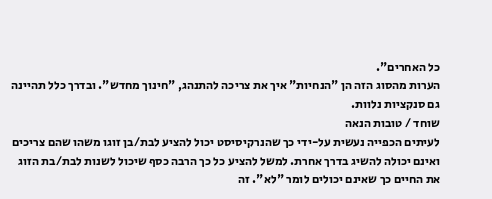כל האחרים".
הערות מהסוג הזה הן "הנחיות" איך את צריכה להתנהג, "חינוך מחדש". ובדרך כלל תהיינה גם סנקציות נלוות.
שוחד / טובות הנאה
לעיתים הכפייה נעשית על-ידי כך שהנרקיסיסט יכול להציע לבת/בן זוגו משהו שהם צריכים ואינם יכולה להשיג בדרך אחרת. למשל להציע כל כך הרבה כסף שיכול לשנות לבת/בת הזוג את החיים כך שאינם יכולים לומר "לא". זה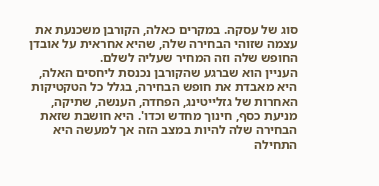סוג של עסקה. במקרים כאלה, הקורבן משכנעת את עצמה שזוהי הבחירה שלה, שהיא אחראית על אובדן החופש שלה וזה המחיר שעליה לשלם.
העניין הוא שברגע שהקורבן נכנסת ליחסים האלה, היא מאבדת את חופש הבחירה, בגלל כל הטקטיקות האחרות של גזלייטינג, הפחדה, הענשה, שתיקה, מניעת כסף, חינוך מחדש וכדו'. היא חושבת שזאת הבחירה שלה להיות במצב הזה אך למעשה היא התחילה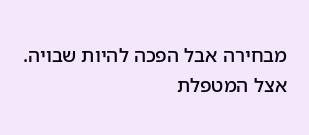מבחירה אבל הפכה להיות שבויה.
אצל המטפלת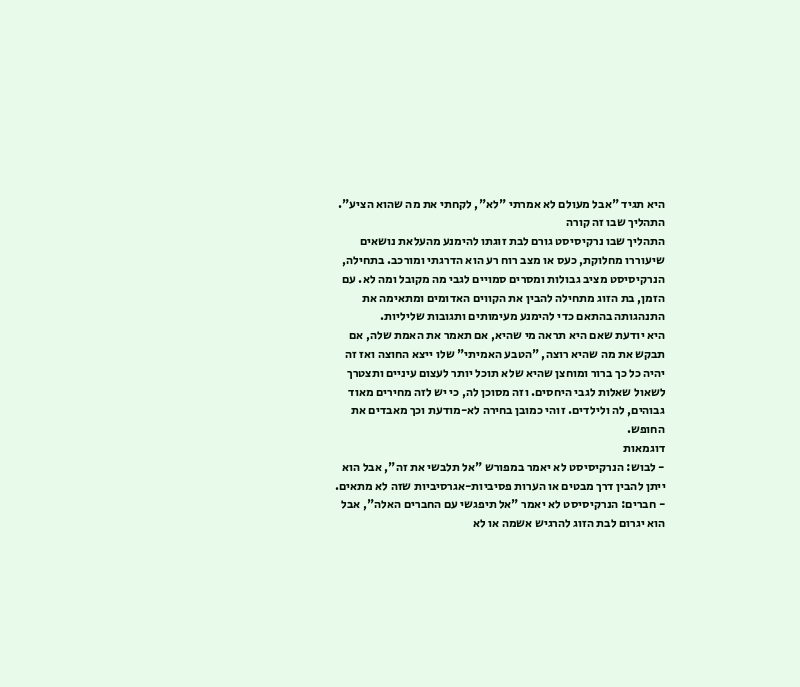היא תגיד "אבל מעולם לא אמרתי "לא", לקחתי את מה שהוא הציע".
התהליך שבו זה קורה
התהליך שבו נרקיסיסט גורם לבת זוגתו להימנע מהעלאת נושאים שיעוררו מחלוקת, כעס או מצב רוח רע הוא הדרגתי ומורכב. בתחילה, הנרקיסיסט מציב גבולות ומסרים סמויים לגבי מה מקובל ומה לא. עם הזמן, בת הזוג מתחילה להבין את הקווים האדומים ומתאימה את התנהגותה בהתאם כדי להימנע מעימותים ותגובות שליליות.
היא יודעת שאם היא תראה מי שהיא, אם תאמר את האמת שלה, אם תבקש את מה שהיא רוצה, "הטבע האמיתי" שלו ייצא החוצה ואז זה יהיה כל כך ברור ומוחצן שהיא שלא תוכל יותר לעצום עיניים ותצטרך לשאול שאלות לגבי היחסים. וזה מסוכן לה, כי יש לזה מחירים מאוד גבוהים, לה ולילדים. זוהי כמובן בחירה לא-מודעת וכך מאבדים את החופש.
דוגמאות
- לבוש: הנרקיסיסט לא יאמר במפורש "אל תלבשי את זה", אבל הוא ייתן להבין דרך מבטים או הערות פסיביות-אגרסיביות שזה לא מתאים.
- חברים: הנרקיסיסט לא יאמר "אל תיפגשי עם החברים האלה", אבל הוא יגרום לבת הזוג להרגיש אשמה או לא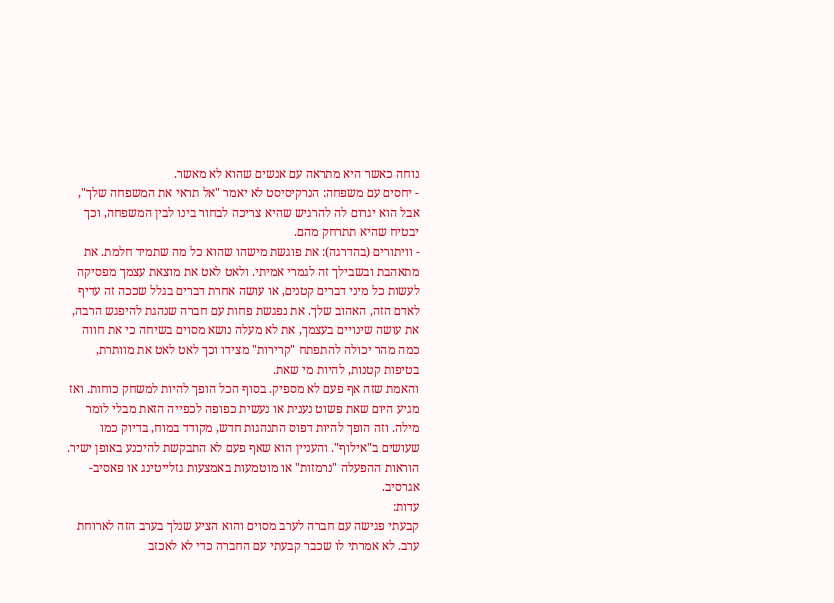נוחה כאשר היא מתראה עם אנשים שהוא לא מאשר.
- יחסים עם משפחה: הנרקיסיסט לא יאמר "אל תראי את המשפחה שלך", אבל הוא יגרום לה להרגיש שהיא צריכה לבחור בינו לבין המשפחה, וכך יבטיח שהיא תתרחק מהם.
- וויתורים (בהדרגה): את פוגשת מישהו שהוא כל מה שתמיד חלמת. את מתאהבת ובשבילך זה לגמרי אמיתי. ולאט לאט את מוצאת עצמך מפסיקה לעשות כל מיני דברים קטנים, או עושה אחרת דברים בגלל שככה זה עדיף לאדם הזה, האהוב שלך. את נפגשת פחות עם חברה שנהגת להיפגש הרבה, את עושה שינויים בעצמך, את לא מעלה נושא מסוים בשיחה כי את חווה כמה מהר יכולה להתפתח "קרירות" מצידו וכך לאט לאט את מוותרת, בטיפות קטנות, להיות מי שאת.
והאמת שזה אף פעם לא מספיק. בסוף הכל הופך להיות למשחק כוחות. ואז מגיע היום שאת פשוט נענית או נעשית כפופה לכפייה הזאת מבלי לומר מילה. וזה הופך להיות דפוס התנהגות חדש, מקודד במוח, בדיוק כמו שעושים ב"אילוף". והעניין הוא שאף פעם לא התבקשת להיכנע באופן ישיר. הוראות ההפעלה "נרמזות" או מוטמעות באמצעות גזלייטינג או פאסיב-אגרסיב.
עדות:
קבעתי פגישה עם חברה לערב מסוים והוא הציע שנלך בערב הזה לארוחת ערב. לא אמרתי לו שכבר קבעתי עם החברה כדי לא לאכזב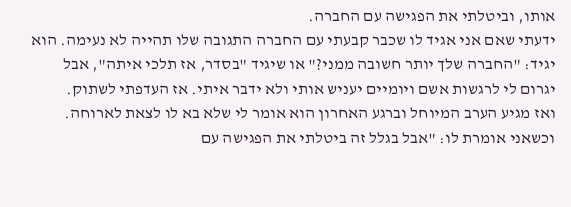אותו, וביטלתי את הפגישה עם החברה.
ידעתי שאם אני אגיד לו שכבר קבעתי עם החברה התגובה שלו תהייה לא נעימה. הוא יגיד: "החברה שלך יותר חשובה ממני?" או שיגיד "בסדר, אז תלכי איתה", אבל יגרום לי לרגשות אשם ויומיים יעניש אותי ולא ידבר איתי. אז העדפתי לשתוק.
ואז מגיע הערב המיוחל וברגע האחרון הוא אומר לי שלא בא לו לצאת לארוחה. וכשאני אומרת לו: "אבל בגלל זה ביטלתי את הפגישה עם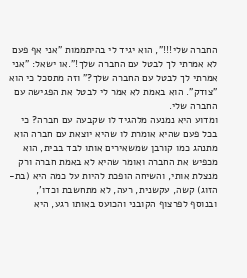החברה שלי!!!", הוא יגיד לי בהיתממות "אני אף פעם לא אמרתי לך לבטל עם החברה שלך!".או ישאל: "אני אמרתי לך לבטל עם החברה שלך?" וזה מתסכל כי הוא "צודק". הוא באמת לא אמר לי לבטל את הפגישה עם החברה שלי.
ומדוע היא נמנעה מלהגיד לו שקבעה עם חברה? כי בכל פעם שהיא אומרת לו שהיא יוצאת עם חברה הוא מתנהג כמו קורבן שמשאירים אותו לבד בבית, הוא מכפיש את החברה ואומר שהיא לא באמת חברה ורק מנצלת אותי, והשיחה הופכת להיות על כמה היא (בת-הזוג) קשה, עקשנית, רעה, לא מתחשבת וכדו', ובנוסף לפרצוף הקובני והכועס באותו רגע, היא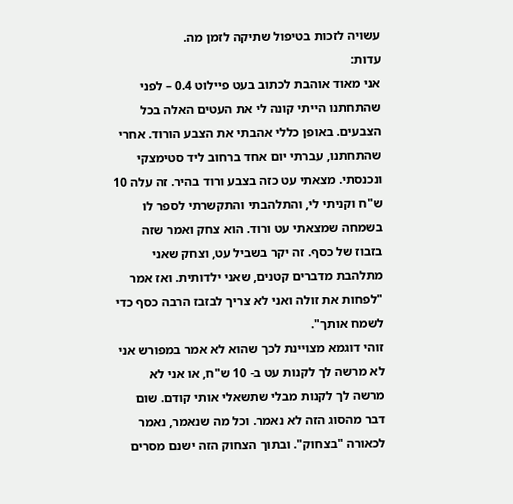עשויה לזכות בטיפול שתיקה לזמן מה.
עדות:
אני מאוד אוהבת לכתוב בעט פיילוט 0.4 – לפני שהתחתנו הייתי קונה לי את העטים האלה בכל הצבעים. באופן כללי אהבתי את הצבע הורוד. אחרי שהתחתנו, עברתי יום אחד ברחוב ליד סטימצקי ונכנסתי. מצאתי עט כזה בצבע ורוד בהיר. זה עלה 10 ש"ח וקניתי לי, והתלהבתי והתקשרתי לספר לו בשמחה שמצאתי עט ורוד. הוא צחק ואמר שזה בזבוז של כסף. זה יקר בשביל עט, וצחק שאני מתלהבת מדברים קטנים, שאני ילדותית. ואז אמר "לפחות את זולה ואני לא צריך לבזבז הרבה כסף כדי לשמח אותך".
זוהי דוגמא מצויינת לכך שהוא לא אמר במפורש אני לא מרשה לך לקנות עט ב- 10 ש"ח, או אני לא מרשה לך לקנות מבלי שתשאלי אותי קודם. שום דבר מהסוג הזה לא נאמר. וכל מה שנאמר, נאמר לכאורה "בצחוק". ובתוך הצחוק הזה ישנם מסרים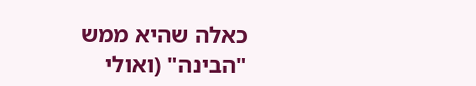כאלה שהיא ממש "הבינה" (ואולי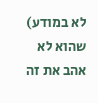לא במודע) שהוא לא אהב את זה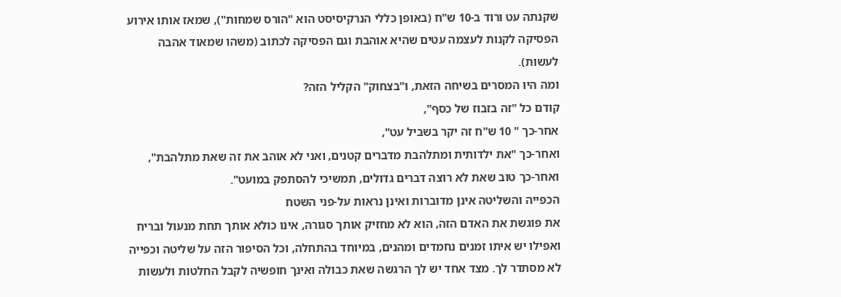שקנתה עט ורוד ב-10 ש"ח (באופן כללי הנרקיסיסט הוא "הורס שמחות"), שמאז אותו אירוע הפסיקה לקנות לעצמה עטים שהיא אוהבת וגם הפסיקה לכתוב (משהו שמאוד אהבה לעשות).
ומה היו המסרים בשיחה הזאת, ו"בצחוק" הקליל הזה?
קודם כל "זה בזבוז של כסף",
אחר-כך " 10 ש"ח זה יקר בשביל עט",
ואחר-כך "את ילדותית ומתלהבת מדברים קטנים, ואני לא אוהב את זה שאת מתלהבת",
ואחר-כך טוב שאת לא רוצה דברים גדולים, תמשיכי להסתפק במועט".
הכפייה והשליטה אינן מדוברות ואינן נראות על-פני השטח
את פוגשת את האדם הזה, הוא לא מחזיק אותך סגורה, אינו כולא אותך תחת מנעול ובריח ואפילו יש איתו זמנים נחמדים ומהנים, במיוחד בהתחלה, וכל הסיפור הזה על שליטה וכפייה לא מסתדר לך. מצד אחד יש לך הרגשה שאת כבולה ואינך חופשיה לקבל החלטות ולעשות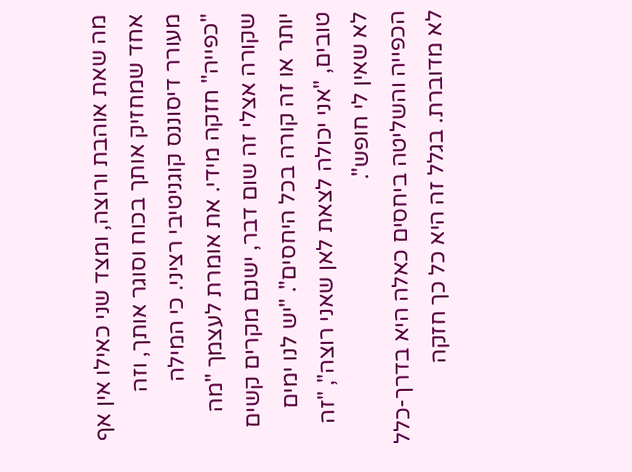מה שאת אוהבת ורוצה, ומצד שני כאילו אין אף אחד שמחזיק אותך בכוח וסוגר אותך, וזה מעורר דיסוננס קוגניטיבי רציני. כי המילה "כפייה" חזקה מידי. את אומרת לעצמך "מה שקורה אצלי זה שום דבר, ישנם מקרים קשים יותר או זה קורה בכל היחסים". "יש לנו ימים טובים, "אני יכולה לצאת לאן שאני רוצה", "זה לא שאין לי חופש".
הכפייה והשליטה ביחסים כאלה היא בדרך-כלל לא מדוברת. בגלל זה היא כל כך חזקה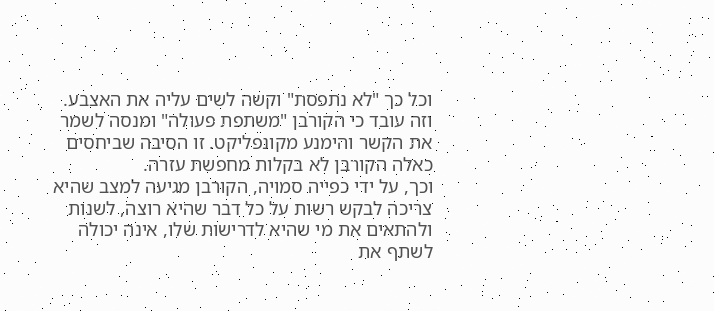וכל כך "לא נתפסת" וקשה לשים עליה את האצבע. וזה עובד כי הקורבן "משתפת פעולה" ומנסה לשמר את הקשר והימנע מקונפליקט. זו הסיבה שביחסים כאלה הקורבן לא בקלות מחפשת עזרה.
וכך, על ידי כפייה סמויה, הקורבן מגיעה למצב שהיא צריכה לבקש רשות על כל דבר שהיא רוצה, לשנות ולהתאים את מי שהיא לדרישות שלו, אינה יכולה לשתף את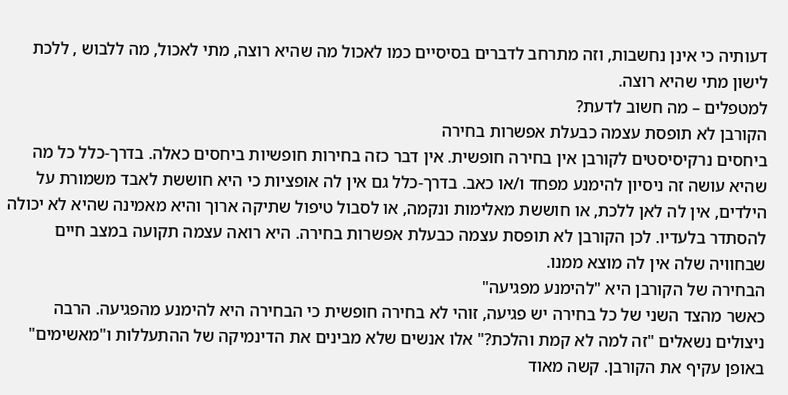דעותיה כי אינן נחשבות, וזה מתרחב לדברים בסיסיים כמו לאכול מה שהיא רוצה, מתי לאכול, מה ללבוש , ללכת לישון מתי שהיא רוצה.
למטפלים – מה חשוב לדעת?
הקורבן לא תופסת עצמה כבעלת אפשרות בחירה
ביחסים נרקיסיסטים לקורבן אין בחירה חופשית. אין דבר כזה בחירות חופשיות ביחסים כאלה. בדרך-כלל כל מה שהיא עושה זה ניסיון להימנע מפחד ו/או כאב. בדרך-כלל גם אין לה אופציות כי היא חוששת לאבד משמורת על הילדים, אין לה לאן ללכת, או חוששת מאלימות ונקמה, או לסבול טיפול שתיקה ארוך והיא מאמינה שהיא לא יכולה להסתדר בלעדיו. לכן הקורבן לא תופסת עצמה כבעלת אפשרות בחירה. היא רואה עצמה תקועה במצב חיים שבחוויה שלה אין לה מוצא ממנו.
הבחירה של הקורבן היא "להימנע מפגיעה"
כאשר מהצד השני של כל בחירה יש פגיעה, זוהי לא בחירה חופשית כי הבחירה היא להימנע מהפגיעה. הרבה ניצולים נשאלים "זה למה לא קמת והלכת?" אלו אנשים שלא מבינים את הדינמיקה של ההתעללות ו"מאשימים" באופן עקיף את הקורבן. קשה מאוד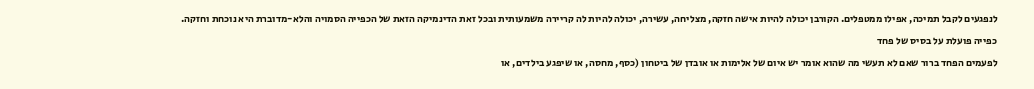לנפגעים לקבל תמיכה, אפילו ממטפלים. הקורבן יכולה להיות אישה חזקה, מצליחה, עשירה, יכולה להיות לה קריירה משמעותית ובכל זאת הדינמיקה הזאת של הכפייה הסמויה והלא-מדוברת היא נוכחת וחזקה.
כפייה פועלת על בסיס של פחד
לפעמים הפחד ברור שאם לא תעשי מה שהוא אומר יש איום של אלימות או אובדן של ביטחון (כסף, מחסה, או שיפגע בילדים, או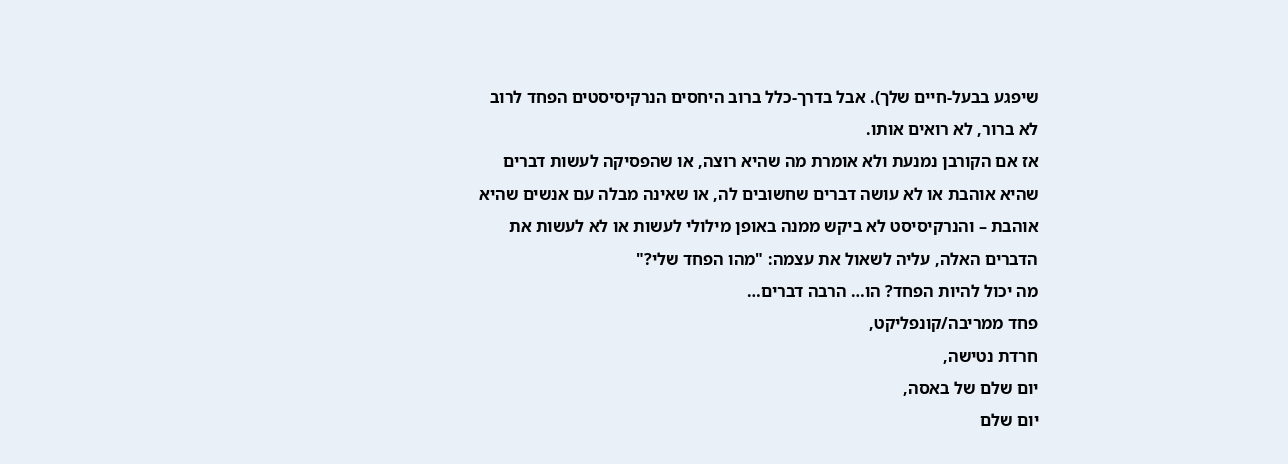שיפגע בבעל-חיים שלך). אבל בדרך-כלל ברוב היחסים הנרקיסיסטים הפחד לרוב לא ברור, לא רואים אותו.
אז אם הקורבן נמנעת ולא אומרת מה שהיא רוצה, או שהפסיקה לעשות דברים שהיא אוהבת או לא עושה דברים שחשובים לה, או שאינה מבלה עם אנשים שהיא אוהבת – והנרקיסיסט לא ביקש ממנה באופן מילולי לעשות או לא לעשות את הדברים האלה, עליה לשאול את עצמה: "מהו הפחד שלי?"
מה יכול להיות הפחד? הו… הרבה דברים…
פחד ממריבה/קונפליקט,
חרדת נטישה,
יום שלם של באסה,
יום שלם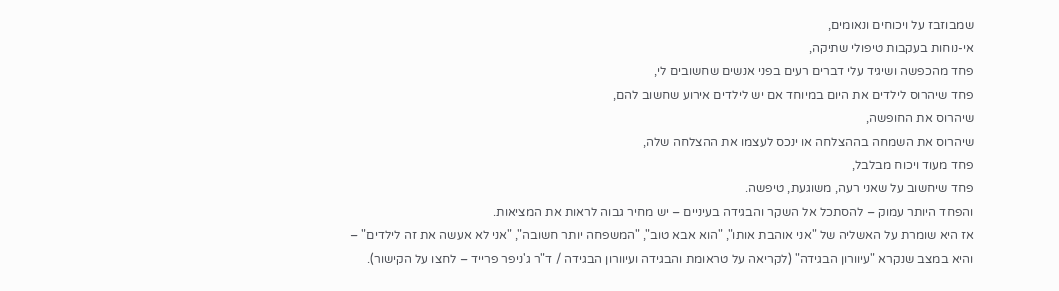שמבוזבז על ויכוחים ונאומים,
אי-נוחות בעקבות טיפולי שתיקה,
פחד מהכפשה ושיגיד עלי דברים רעים בפני אנשים שחשובים לי,
פחד שיהרוס לילדים את היום במיוחד אם יש לילדים אירוע שחשוב להם,
שיהרוס את החופשה,
שיהרוס את השמחה בההצלחה או ינכס לעצמו את ההצלחה שלה,
פחד מעוד ויכוח מבלבל,
פחד שיחשוב על שאני רעה, משוגעת, טיפשה.
והפחד היותר עמוק – להסתכל אל השקר והבגידה בעיניים – יש מחיר גבוה לראות את המציאות.
אז היא שומרת על האשליה של "אני אוהבת אותו", "הוא אבא טוב", "המשפחה יותר חשובה", "אני לא אעשה את זה לילדים" – והיא במצב שנקרא "עיוורון הבגידה" (לקריאה על טראומת והבגידה ועיוורון הבגידה / ד"ר ג'ניפר פרייד – לחצו על הקישור).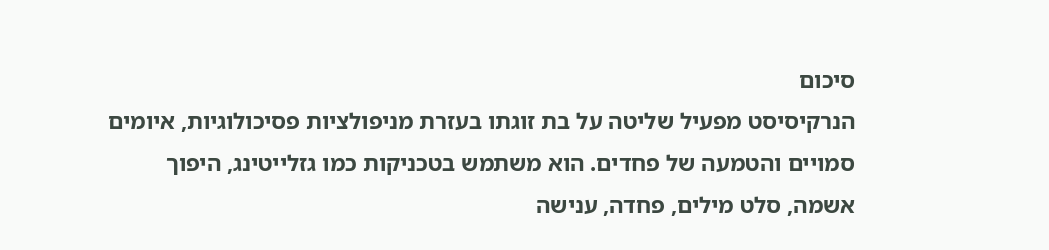סיכום
הנרקיסיסט מפעיל שליטה על בת זוגתו בעזרת מניפולציות פסיכולוגיות, איומים סמויים והטמעה של פחדים. הוא משתמש בטכניקות כמו גזלייטינג, היפוך אשמה, סלט מילים, פחדה, ענישה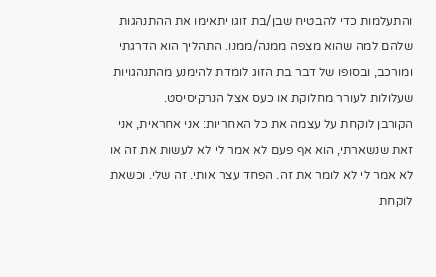והתעלמות כדי להבטיח שבן/בת זוגו יתאימו את ההתנהגות שלהם למה שהוא מצפה ממנה/ממנו. התהליך הוא הדרגתי ומורכב, ובסופו של דבר בת הזוג לומדת להימנע מהתנהגויות שעלולות לעורר מחלוקת או כעס אצל הנרקיסיסט.
הקורבן לוקחת על עצמה את כל האחריות: אני אחראית, אני זאת שנשארתי, הוא אף פעם לא אמר לי לא לעשות את זה או לא אמר לי לא לומר את זה. הפחד עצר אותי. זה שלי. וכשאת לוקחת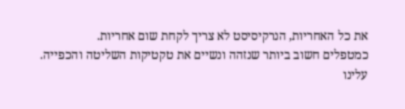את כל האחריות, הנרקיסיסט לא צריך לקחת שום אחריות.
כמטפלים חשוב ביותר שנזהה ונשיים את טקטיקות השליטה והכפייה. עלינו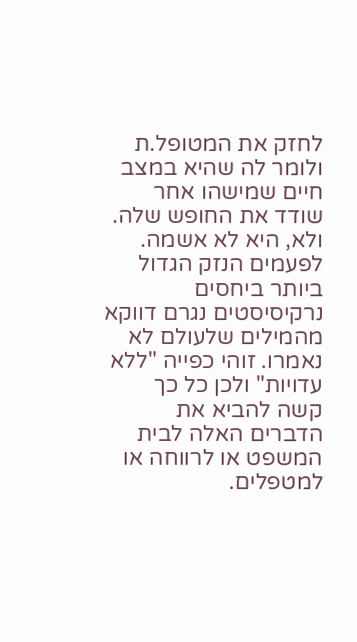לחזק את המטופל.ת ולומר לה שהיא במצב חיים שמישהו אחר שודד את החופש שלה. ולא, היא לא אשמה.
לפעמים הנזק הגדול ביותר ביחסים נרקיסיסטים נגרם דווקא מהמילים שלעולם לא נאמרו. זוהי כפייה "ללא עדויות" ולכן כל כך קשה להביא את הדברים האלה לבית המשפט או לרווחה או למטפלים.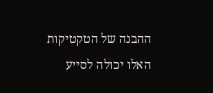ההבנה של הטקטיקות האלו יכולה לסייע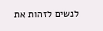לנשים לזהות את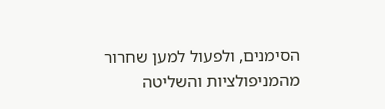הסימנים, ולפעול למען שחרור מהמניפולציות והשליטה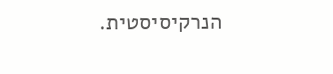הנרקיסיסטית.